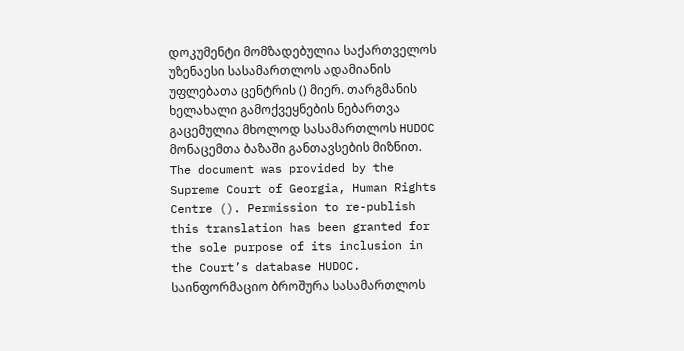დოკუმენტი მომზადებულია საქართველოს უზენაესი სასამართლოს ადამიანის უფლებათა ცენტრის () მიერ. თარგმანის ხელახალი გამოქვეყნების ნებართვა გაცემულია მხოლოდ სასამართლოს HUDOC მონაცემთა ბაზაში განთავსების მიზნით.
The document was provided by the Supreme Court of Georgia, Human Rights Centre (). Permission to re-publish this translation has been granted for the sole purpose of its inclusion in the Court’s database HUDOC.
საინფორმაციო ბროშურა სასამართლოს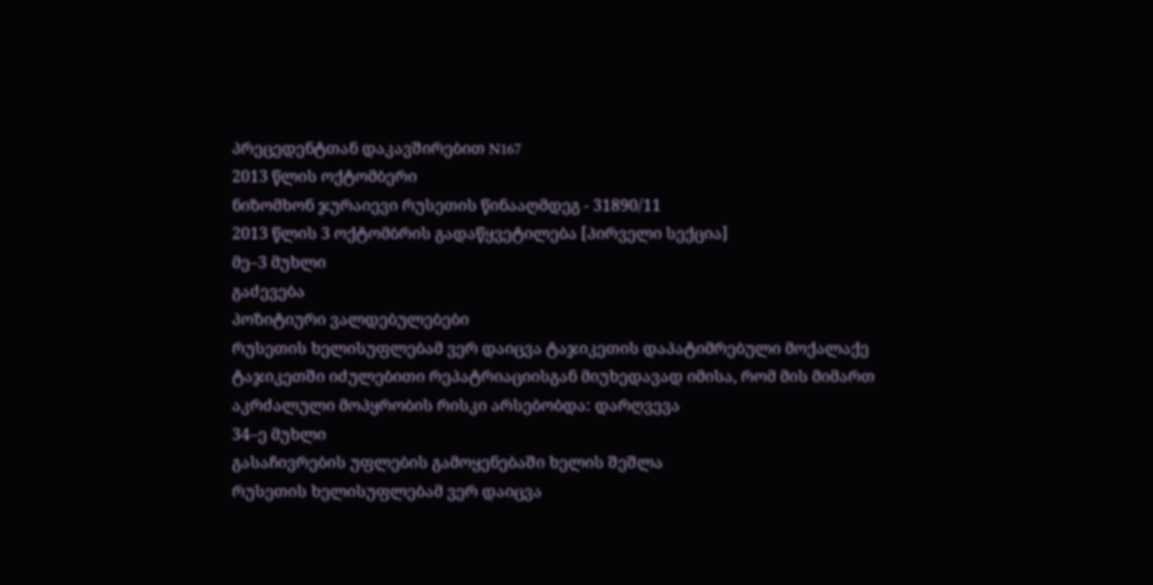პრეცედენტთან დაკავშირებით N167
2013 წლის ოქტომბერი
ნიზომხონ ჯურაიევი რუსეთის წინააღმდეგ - 31890/11
2013 წლის 3 ოქტომბრის გადაწყვეტილება [პირველი სექცია]
მე–3 მუხლი
გაძევება
პოზიტიური ვალდებულებები
რუსეთის ხელისუფლებამ ვერ დაიცვა ტაჯიკეთის დაპატიმრებული მოქალაქე ტაჯიკეთში იძულებითი რეპატრიაციისგან მიუხედავად იმისა, რომ მის მიმართ აკრძალული მოპყრობის რისკი არსებობდა: დარღვევა
34–ე მუხლი
გასაჩივრების უფლების გამოყენებაში ხელის შეშლა
რუსეთის ხელისუფლებამ ვერ დაიცვა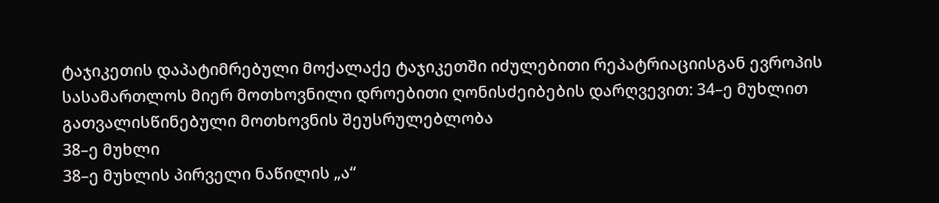ტაჯიკეთის დაპატიმრებული მოქალაქე ტაჯიკეთში იძულებითი რეპატრიაციისგან ევროპის სასამართლოს მიერ მოთხოვნილი დროებითი ღონისძეიბების დარღვევით: 34–ე მუხლით გათვალისწინებული მოთხოვნის შეუსრულებლობა
38–ე მუხლი
38–ე მუხლის პირველი ნაწილის „ა“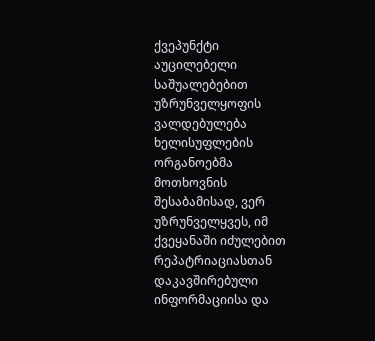ქვეპუნქტი
აუცილებელი საშუალებებით უზრუნველყოფის ვალდებულება
ხელისუფლების ორგანოებმა მოთხოვნის შესაბამისად, ვერ უზრუნველყვეს, იმ ქვეყანაში იძულებით რეპატრიაციასთან დაკავშირებული ინფორმაციისა და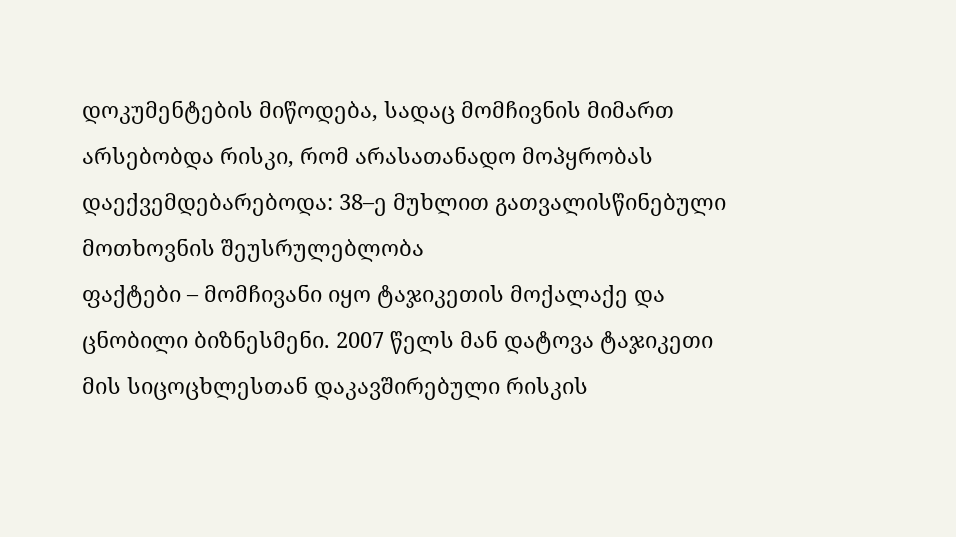დოკუმენტების მიწოდება, სადაც მომჩივნის მიმართ არსებობდა რისკი, რომ არასათანადო მოპყრობას დაექვემდებარებოდა: 38–ე მუხლით გათვალისწინებული მოთხოვნის შეუსრულებლობა
ფაქტები – მომჩივანი იყო ტაჯიკეთის მოქალაქე და ცნობილი ბიზნესმენი. 2007 წელს მან დატოვა ტაჯიკეთი მის სიცოცხლესთან დაკავშირებული რისკის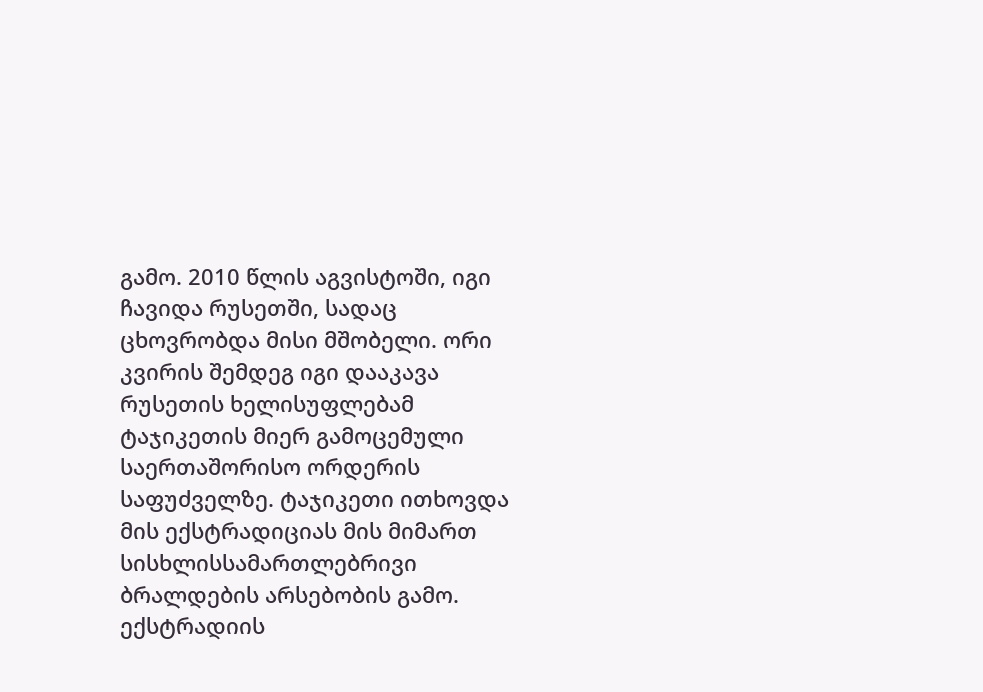გამო. 2010 წლის აგვისტოში, იგი ჩავიდა რუსეთში, სადაც ცხოვრობდა მისი მშობელი. ორი კვირის შემდეგ იგი დააკავა რუსეთის ხელისუფლებამ ტაჯიკეთის მიერ გამოცემული საერთაშორისო ორდერის საფუძველზე. ტაჯიკეთი ითხოვდა მის ექსტრადიციას მის მიმართ სისხლისსამართლებრივი ბრალდების არსებობის გამო. ექსტრადიის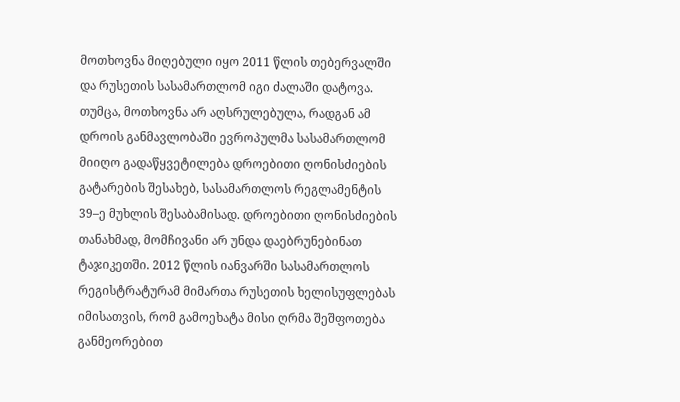მოთხოვნა მიღებული იყო 2011 წლის თებერვალში და რუსეთის სასამართლომ იგი ძალაში დატოვა. თუმცა, მოთხოვნა არ აღსრულებულა, რადგან ამ დროის განმავლობაში ევროპულმა სასამართლომ მიიღო გადაწყვეტილება დროებითი ღონისძიების გატარების შესახებ, სასამართლოს რეგლამენტის 39–ე მუხლის შესაბამისად. დროებითი ღონისძიების თანახმად, მომჩივანი არ უნდა დაებრუნებინათ ტაჯიკეთში. 2012 წლის იანვარში სასამართლოს რეგისტრატურამ მიმართა რუსეთის ხელისუფლებას იმისათვის, რომ გამოეხატა მისი ღრმა შეშფოთება განმეორებით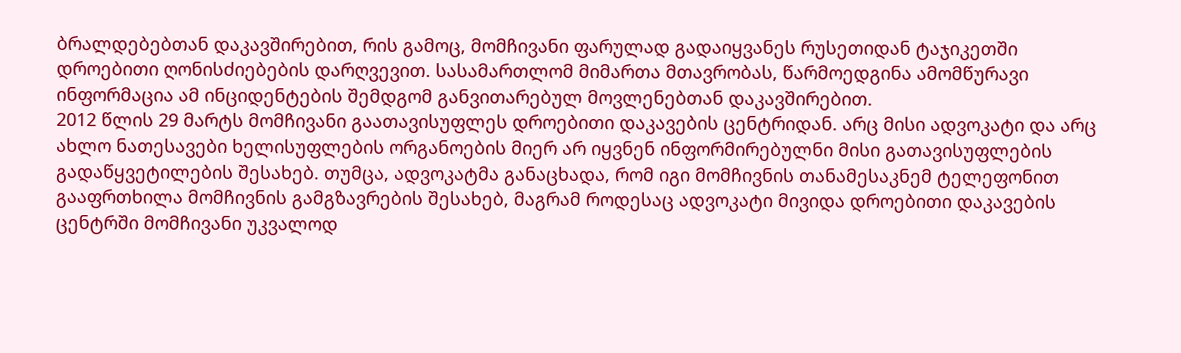ბრალდებებთან დაკავშირებით, რის გამოც, მომჩივანი ფარულად გადაიყვანეს რუსეთიდან ტაჯიკეთში დროებითი ღონისძიებების დარღვევით. სასამართლომ მიმართა მთავრობას, წარმოედგინა ამომწურავი ინფორმაცია ამ ინციდენტების შემდგომ განვითარებულ მოვლენებთან დაკავშირებით.
2012 წლის 29 მარტს მომჩივანი გაათავისუფლეს დროებითი დაკავების ცენტრიდან. არც მისი ადვოკატი და არც ახლო ნათესავები ხელისუფლების ორგანოების მიერ არ იყვნენ ინფორმირებულნი მისი გათავისუფლების გადაწყვეტილების შესახებ. თუმცა, ადვოკატმა განაცხადა, რომ იგი მომჩივნის თანამესაკნემ ტელეფონით გააფრთხილა მომჩივნის გამგზავრების შესახებ, მაგრამ როდესაც ადვოკატი მივიდა დროებითი დაკავების ცენტრში მომჩივანი უკვალოდ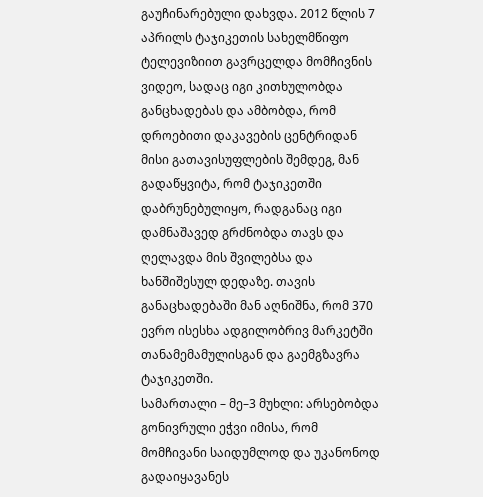გაუჩინარებული დახვდა. 2012 წლის 7 აპრილს ტაჯიკეთის სახელმწიფო ტელევიზიით გავრცელდა მომჩივნის ვიდეო, სადაც იგი კითხულობდა განცხადებას და ამბობდა, რომ დროებითი დაკავების ცენტრიდან მისი გათავისუფლების შემდეგ, მან გადაწყვიტა, რომ ტაჯიკეთში დაბრუნებულიყო, რადგანაც იგი დამნაშავედ გრძნობდა თავს და ღელავდა მის შვილებსა და ხანშიშესულ დედაზე. თავის განაცხადებაში მან აღნიშნა, რომ 370 ევრო ისესხა ადგილობრივ მარკეტში თანამემამულისგან და გაემგზავრა ტაჯიკეთში.
სამართალი – მე–3 მუხლი: არსებობდა გონივრული ეჭვი იმისა, რომ მომჩივანი საიდუმლოდ და უკანონოდ გადაიყავანეს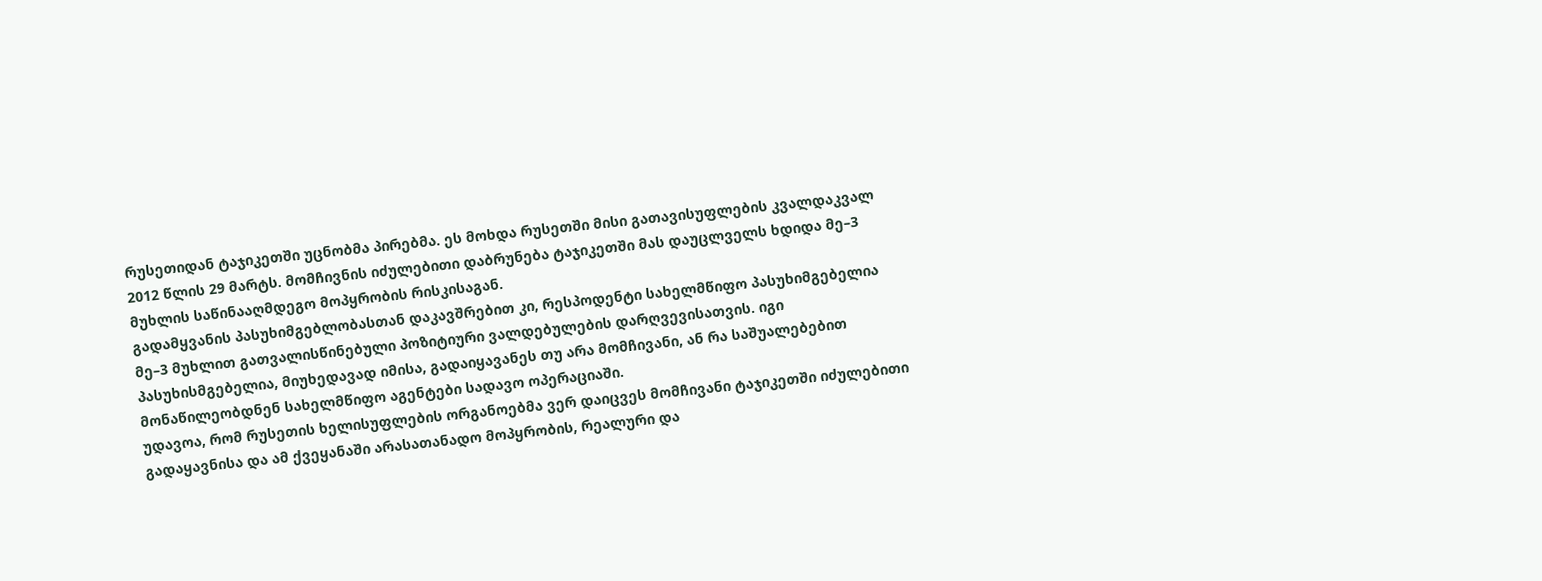რუსეთიდან ტაჯიკეთში უცნობმა პირებმა. ეს მოხდა რუსეთში მისი გათავისუფლების კვალდაკვალ 2012 წლის 29 მარტს. მომჩივნის იძულებითი დაბრუნება ტაჯიკეთში მას დაუცლველს ხდიდა მე–3 მუხლის საწინააღმდეგო მოპყრობის რისკისაგან.
გადამყვანის პასუხიმგებლობასთან დაკავშრებით კი, რესპოდენტი სახელმწიფო პასუხიმგებელია მე–3 მუხლით გათვალისწინებული პოზიტიური ვალდებულების დარღვევისათვის. იგი პასუხისმგებელია, მიუხედავად იმისა, გადაიყავანეს თუ არა მომჩივანი, ან რა საშუალებებით მონაწილეობდნენ სახელმწიფო აგენტები სადავო ოპერაციაში.
უდავოა, რომ რუსეთის ხელისუფლების ორგანოებმა ვერ დაიცვეს მომჩივანი ტაჯიკეთში იძულებითი გადაყავნისა და ამ ქვეყანაში არასათანადო მოპყრობის, რეალური და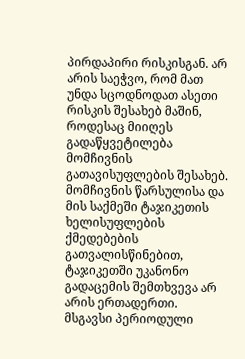პირდაპირი რისკისგან. არ არის საეჭვო, რომ მათ უნდა სცოდნოდათ ასეთი რისკის შესახებ მაშინ, როდესაც მიიღეს გადაწყვეტილება მომჩივნის გათავისუფლების შესახებ. მომჩივნის წარსულისა და მის საქმეში ტაჯიკეთის ხელისუფლების ქმედებების გათვალისწინებით, ტაჯიკეთში უკანონო გადაცემის შემთხვევა არ არის ერთადერთი. მსგავსი პერიოდული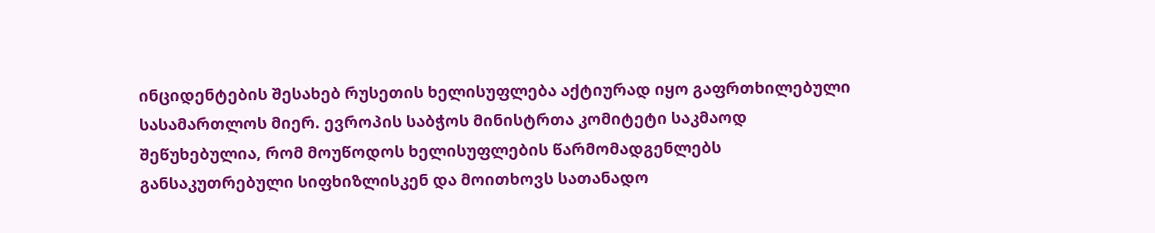ინციდენტების შესახებ რუსეთის ხელისუფლება აქტიურად იყო გაფრთხილებული სასამართლოს მიერ. ევროპის საბჭოს მინისტრთა კომიტეტი საკმაოდ შეწუხებულია, რომ მოუწოდოს ხელისუფლების წარმომადგენლებს განსაკუთრებული სიფხიზლისკენ და მოითხოვს სათანადო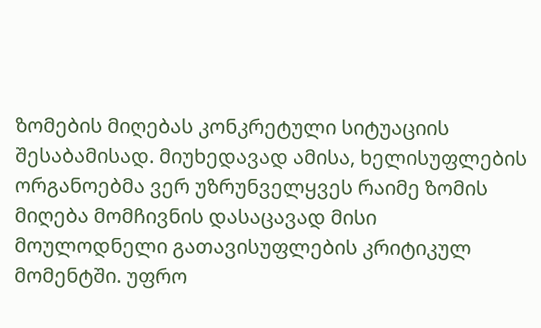ზომების მიღებას კონკრეტული სიტუაციის შესაბამისად. მიუხედავად ამისა, ხელისუფლების ორგანოებმა ვერ უზრუნველყვეს რაიმე ზომის მიღება მომჩივნის დასაცავად მისი მოულოდნელი გათავისუფლების კრიტიკულ მომენტში. უფრო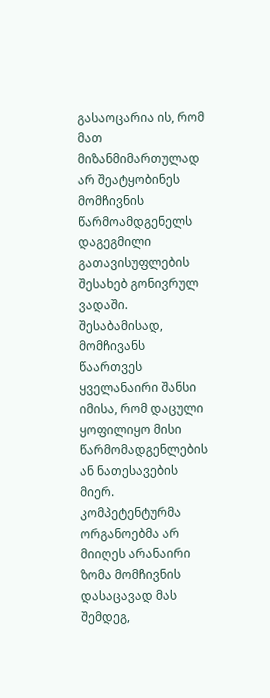გასაოცარია ის, რომ მათ მიზანმიმართულად არ შეატყობინეს მომჩივნის წარმოამდგენელს დაგეგმილი გათავისუფლების შესახებ გონივრულ ვადაში. შესაბამისად, მომჩივანს წაართვეს ყველანაირი შანსი იმისა, რომ დაცული ყოფილიყო მისი წარმომადგენლების ან ნათესავების მიერ. კომპეტენტურმა ორგანოებმა არ მიიღეს არანაირი ზომა მომჩივნის დასაცავად მას შემდეგ,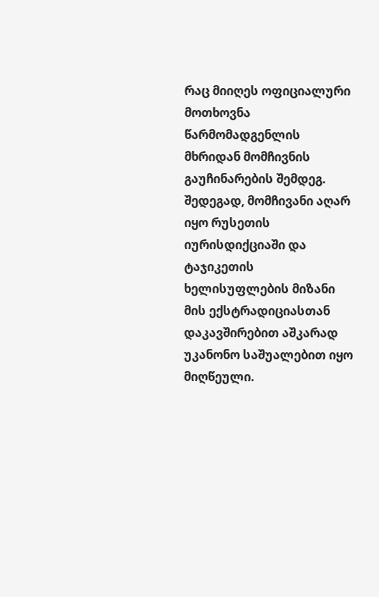რაც მიიღეს ოფიციალური მოთხოვნა წარმომადგენლის მხრიდან მომჩივნის გაუჩინარების შემდეგ. შედეგად, მომჩივანი აღარ იყო რუსეთის იურისდიქციაში და ტაჯიკეთის ხელისუფლების მიზანი მის ექსტრადიციასთან დაკავშირებით აშკარად უკანონო საშუალებით იყო მიღწეული.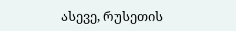ასევე, რუსეთის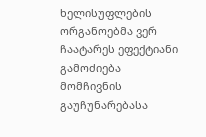ხელისუფლების ორგანოებმა ვერ ჩაატარეს ეფექტიანი გამოძიება მომჩივნის გაუჩუნარებასა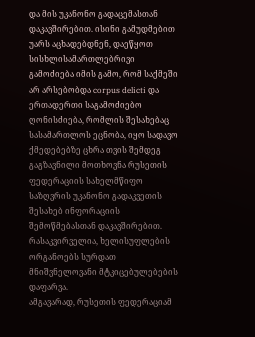და მის უკანონო გადაცემასთან დაკავშირებით. ისინი გამუდმებით უარს აცხადებდნენ, დაეწყოთ სისხლისამართლებრივი გამოძიება იმის გამო, რომ საქმეში არ არსებობდა corpus delicti და ერთადერთი საგამოძიებო ღონისძიება, რომლის შესახებაც სასამართლოს ეცნობა, იყო სადავო ქმედებებზე ცხრა თვის შემდეგ გაგზავნილი მოთხოვნა რუსეთის ფედერაციის სახელმწიფო საზღვრის უკანონო გადაკვეთის შესახებ ინფორაციის შემოწმებასთან დაკავშირებით. რასაკვირველია, ხელისუფლების ორგანოებს სურდათ მნიშვნელოვანი მტკიცებულებების დაფარვა.
ამგავარად, რუსეთის ფედერაციამ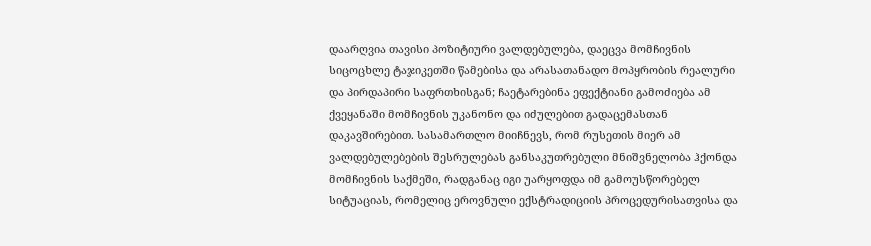დაარღვია თავისი პოზიტიური ვალდებულება, დაეცვა მომჩივნის სიცოცხლე ტაჯიკეთში წამებისა და არასათანადო მოპყრობის რეალური და პირდაპირი საფრთხისგან; ჩაეტარებინა ეფექტიანი გამოძიება ამ ქვეყანაში მომჩივნის უკანონო და იძულებით გადაცემასთან დაკავშირებით. სასამართლო მიიჩნევს, რომ რუსეთის მიერ ამ ვალდებულებების შესრულებას განსაკუთრებული მნიშვნელობა ჰქონდა მომჩივნის საქმეში, რადგანაც იგი უარყოფდა იმ გამოუსწორებელ სიტუაციას, რომელიც ეროვნული ექსტრადიციის პროცედურისათვისა და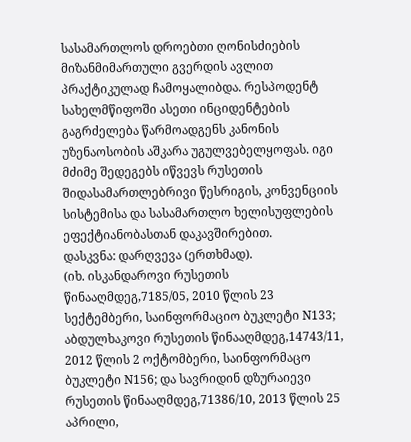სასამართლოს დროებთი ღონისძიების მიზანმიმართული გვერდის ავლით პრაქტიკულად ჩამოყალიბდა. რესპოდენტ სახელმწიფოში ასეთი ინციდენტების გაგრძელება წარმოადგენს კანონის უზენაოსობის აშკარა უგულვებელყოფას. იგი მძიმე შედეგებს იწვევს რუსეთის შიდასამართლებრივი წესრიგის, კონვენციის სისტემისა და სასამართლო ხელისუფლების ეფექტიანობასთან დაკავშირებით.
დასკვნა: დარღვევა (ერთხმად).
(იხ. ისკანდაროვი რუსეთის წინააღმდეგ,7185/05, 2010 წლის 23 სექტემბერი, საინფორმაციო ბუკლეტი N133; აბდულხაკოვი რუსეთის წინააღმდეგ,14743/11, 2012 წლის 2 ოქტომბერი, საინფორმაცო ბუკლეტი N156; და სავრიდინ დზურაიევი რუსეთის წინააღმდეგ,71386/10, 2013 წლის 25 აპრილი,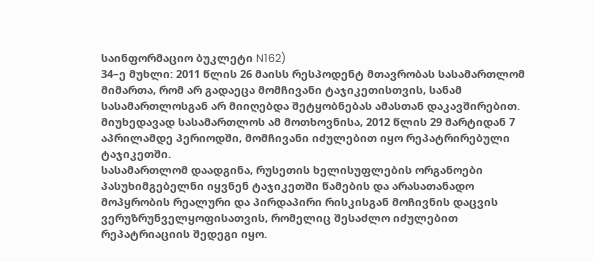საინფორმაციო ბუკლეტი N162)
34–ე მუხლი: 2011 წლის 26 მაისს რესპოდენტ მთავრობას სასამართლომ მიმართა, რომ არ გადაეცა მომჩივანი ტაჯიკეთისთვის, სანამ სასამართლოსგან არ მიიღებდა შეტყობნებას ამასთან დაკავშირებით. მიუხედავად სასამართლოს ამ მოთხოვნისა, 2012 წლის 29 მარტიდან 7 აპრილამდე პერიოდში, მომჩივანი იძულებით იყო რეპატრირებული ტაჯიკეთში.
სასამართლომ დაადგინა, რუსეთის ხელისუფლების ორგანოები პასუხიმგებელნი იყვნენ ტაჯიკეთში წამების და არასათანადო მოპყრობის რეალური და პირდაპირი რისკისგან მოჩივნის დაცვის ვერუზრუნველყოფისათვის, რომელიც შესაძლო იძულებით რეპატრიაციის შედეგი იყო.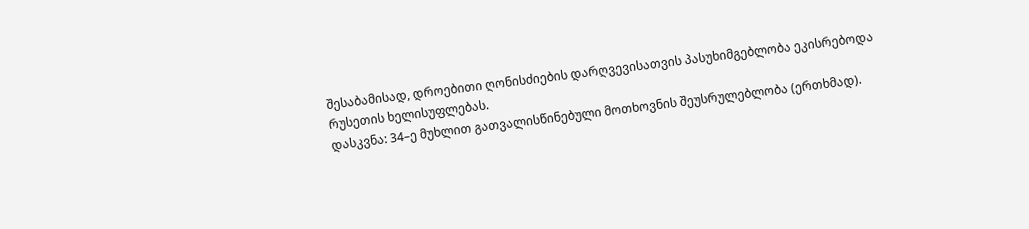შესაბამისად, დროებითი ღონისძიების დარღვევისათვის პასუხიმგებლობა ეკისრებოდა რუსეთის ხელისუფლებას.
დასკვნა: 34–ე მუხლით გათვალისწინებული მოთხოვნის შეუსრულებლობა (ერთხმად).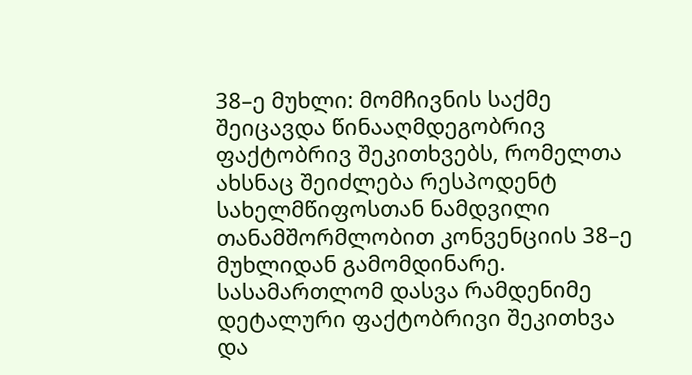38–ე მუხლი: მომჩივნის საქმე შეიცავდა წინააღმდეგობრივ ფაქტობრივ შეკითხვებს, რომელთა ახსნაც შეიძლება რესპოდენტ სახელმწიფოსთან ნამდვილი თანამშორმლობით კონვენციის 38–ე მუხლიდან გამომდინარე. სასამართლომ დასვა რამდენიმე დეტალური ფაქტობრივი შეკითხვა და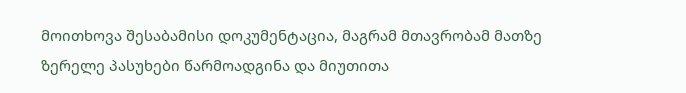მოითხოვა შესაბამისი დოკუმენტაცია, მაგრამ მთავრობამ მათზე ზერელე პასუხები წარმოადგინა და მიუთითა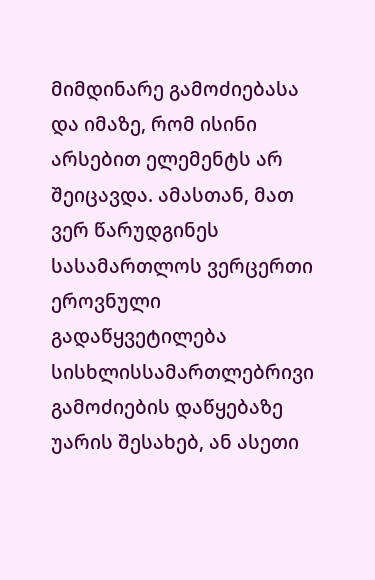მიმდინარე გამოძიებასა და იმაზე, რომ ისინი არსებით ელემენტს არ შეიცავდა. ამასთან, მათ ვერ წარუდგინეს სასამართლოს ვერცერთი ეროვნული გადაწყვეტილება სისხლისსამართლებრივი გამოძიების დაწყებაზე უარის შესახებ, ან ასეთი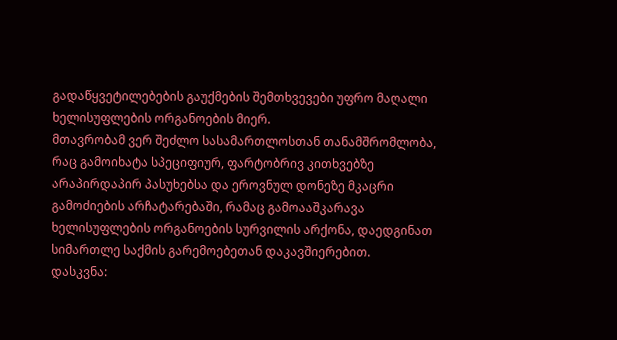გადაწყვეტილებების გაუქმების შემთხვევები უფრო მაღალი ხელისუფლების ორგანოების მიერ.
მთავრობამ ვერ შეძლო სასამართლოსთან თანამშრომლობა, რაც გამოიხატა სპეციფიურ, ფარტობრივ კითხვებზე არაპირდაპირ პასუხებსა და ეროვნულ დონეზე მკაცრი გამოძიების არჩატარებაში, რამაც გამოააშკარავა ხელისუფლების ორგანოების სურვილის არქონა, დაედგინათ სიმართლე საქმის გარემოებეთან დაკავშიერებით.
დასკვნა: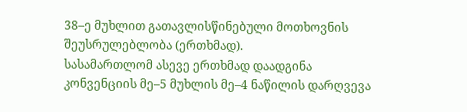38–ე მუხლით გათავლისწინებული მოთხოვნის შეუსრულებლობა (ერთხმად).
სასამართლომ ასევე ერთხმად დაადგინა კონვენციის მე–5 მუხლის მე–4 ნაწილის დარღვევა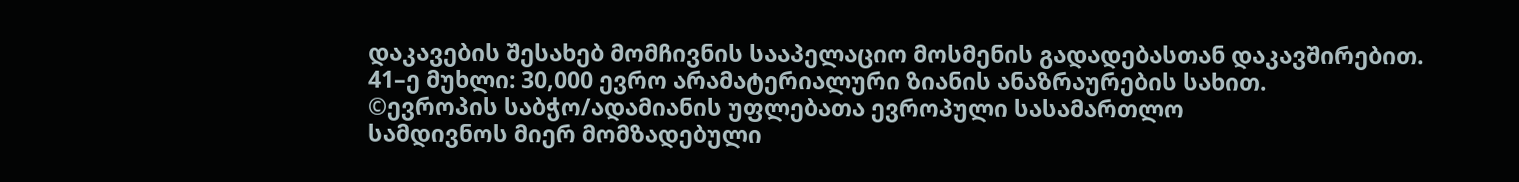დაკავების შესახებ მომჩივნის სააპელაციო მოსმენის გადადებასთან დაკავშირებით.
41–ე მუხლი: 30,000 ევრო არამატერიალური ზიანის ანაზრაურების სახით.
©ევროპის საბჭო/ადამიანის უფლებათა ევროპული სასამართლო
სამდივნოს მიერ მომზადებული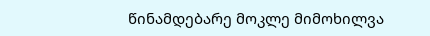წინამდებარე მოკლე მიმოხილვა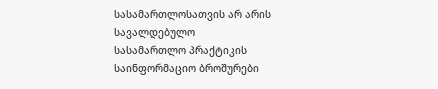სასამართლოსათვის არ არის სავალდებულო
სასამართლო პრაქტიკის საინფორმაციო ბროშურები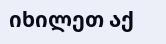იხილეთ აქ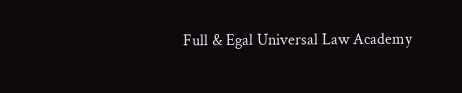Full & Egal Universal Law Academy